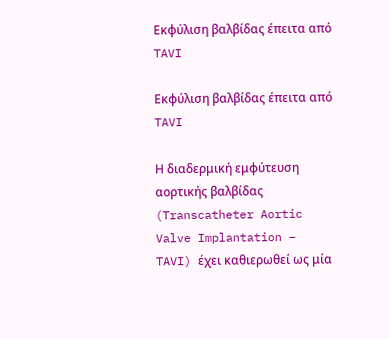Εκφύλιση βαλβίδας έπειτα από TAVI

Εκφύλιση βαλβίδας έπειτα από TAVI

Η διαδερμική εμφύτευση αορτικής βαλβίδας (Transcatheter Aortic Valve Implantation – TAVI) έχει καθιερωθεί ως μία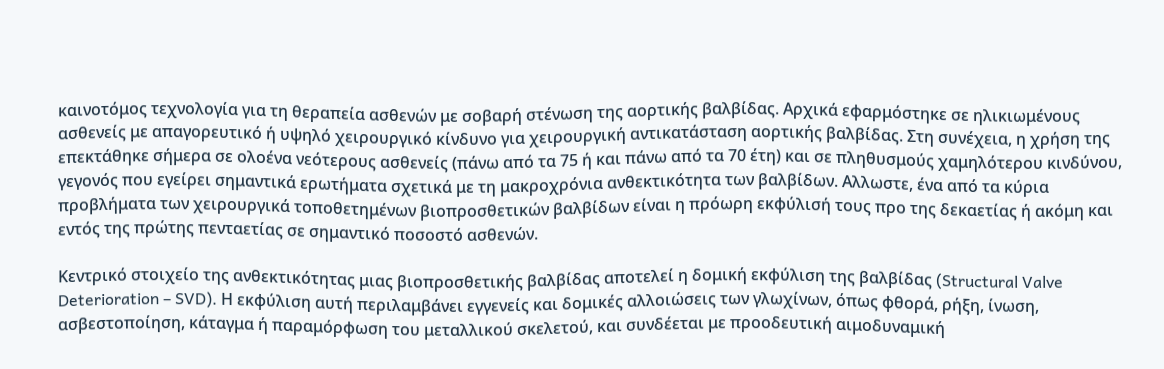καινοτόμος τεχνολογία για τη θεραπεία ασθενών με σοβαρή στένωση της αορτικής βαλβίδας. Αρχικά εφαρμόστηκε σε ηλικιωμένους ασθενείς με απαγορευτικό ή υψηλό χειρουργικό κίνδυνο για χειρουργική αντικατάσταση αορτικής βαλβίδας. Στη συνέχεια, η χρήση της επεκτάθηκε σήμερα σε ολοένα νεότερους ασθενείς (πάνω από τα 75 ή και πάνω από τα 70 έτη) και σε πληθυσμούς χαμηλότερου κινδύνου, γεγονός που εγείρει σημαντικά ερωτήματα σχετικά με τη μακροχρόνια ανθεκτικότητα των βαλβίδων. Αλλωστε, ένα από τα κύρια προβλήματα των χειρουργικά τοποθετημένων βιοπροσθετικών βαλβίδων είναι η πρόωρη εκφύλισή τους προ της δεκαετίας ή ακόμη και εντός της πρώτης πενταετίας σε σημαντικό ποσοστό ασθενών.

Κεντρικό στοιχείο της ανθεκτικότητας μιας βιοπροσθετικής βαλβίδας αποτελεί η δομική εκφύλιση της βαλβίδας (Structural Valve Deterioration – SVD). Η εκφύλιση αυτή περιλαμβάνει εγγενείς και δομικές αλλοιώσεις των γλωχίνων, όπως φθορά, ρήξη, ίνωση, ασβεστοποίηση, κάταγμα ή παραμόρφωση του μεταλλικού σκελετού, και συνδέεται με προοδευτική αιμοδυναμική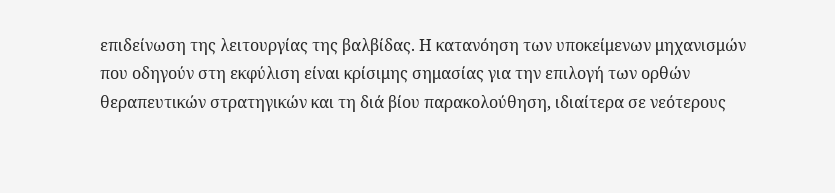επιδείνωση της λειτουργίας της βαλβίδας. Η κατανόηση των υποκείμενων μηχανισμών που οδηγούν στη εκφύλιση είναι κρίσιμης σημασίας για την επιλογή των ορθών θεραπευτικών στρατηγικών και τη διά βίου παρακολούθηση, ιδιαίτερα σε νεότερους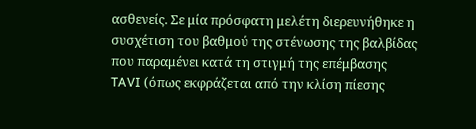ασθενείς. Σε μία πρόσφατη μελέτη διερευνήθηκε η συσχέτιση του βαθμού της στένωσης της βαλβίδας που παραμένει κατά τη στιγμή της επέμβασης TAVI (όπως εκφράζεται από την κλίση πίεσης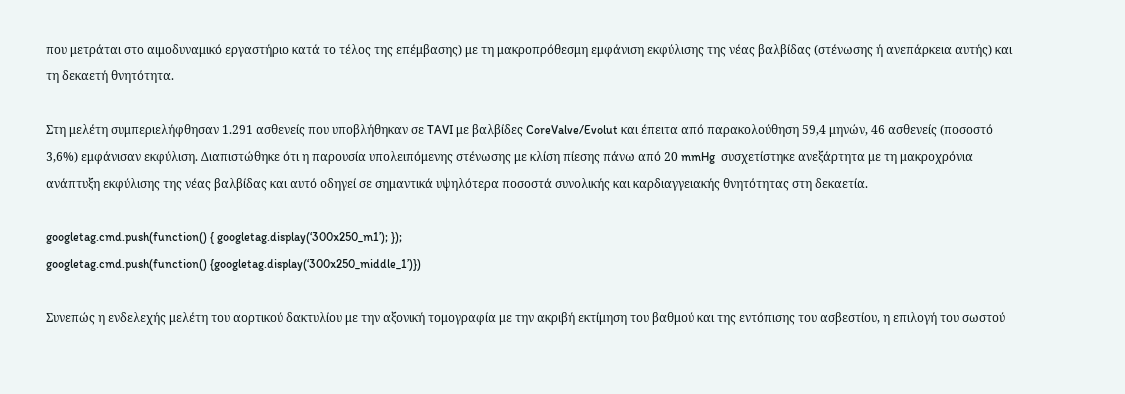που μετράται στο αιμοδυναμικό εργαστήριο κατά το τέλος της επέμβασης) με τη μακροπρόθεσμη εμφάνιση εκφύλισης της νέας βαλβίδας (στένωσης ή ανεπάρκεια αυτής) και τη δεκαετή θνητότητα.

Στη μελέτη συμπεριελήφθησαν 1.291 ασθενείς που υποβλήθηκαν σε TAVI με βαλβίδες CoreValve/Evolut και έπειτα από παρακολούθηση 59,4 μηνών, 46 ασθενείς (ποσοστό 3,6%) εμφάνισαν εκφύλιση. Διαπιστώθηκε ότι η παρουσία υπολειπόμενης στένωσης με κλίση πίεσης πάνω από 20 mmHg  συσχετίστηκε ανεξάρτητα με τη μακροχρόνια ανάπτυξη εκφύλισης της νέας βαλβίδας και αυτό οδηγεί σε σημαντικά υψηλότερα ποσοστά συνολικής και καρδιαγγειακής θνητότητας στη δεκαετία.

googletag.cmd.push(function() { googletag.display(‘300x250_m1’); });
googletag.cmd.push(function() {googletag.display(‘300x250_middle_1’)})

Συνεπώς η ενδελεχής μελέτη του αορτικού δακτυλίου με την αξονική τομογραφία με την ακριβή εκτίμηση του βαθμού και της εντόπισης του ασβεστίου, η επιλογή του σωστού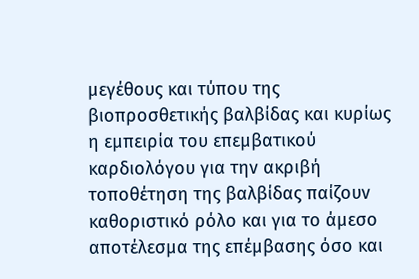μεγέθους και τύπου της βιοπροσθετικής βαλβίδας και κυρίως η εμπειρία του επεμβατικού καρδιολόγου για την ακριβή τοποθέτηση της βαλβίδας παίζουν καθοριστικό ρόλο και για το άμεσο αποτέλεσμα της επέμβασης όσο και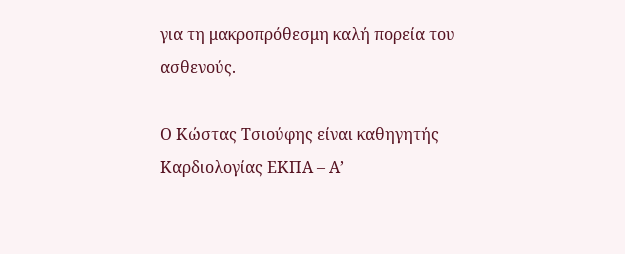για τη μακροπρόθεσμη καλή πορεία του ασθενούς.

Ο Κώστας Τσιούφης είναι καθηγητής Καρδιολογίας ΕΚΠΑ – Α’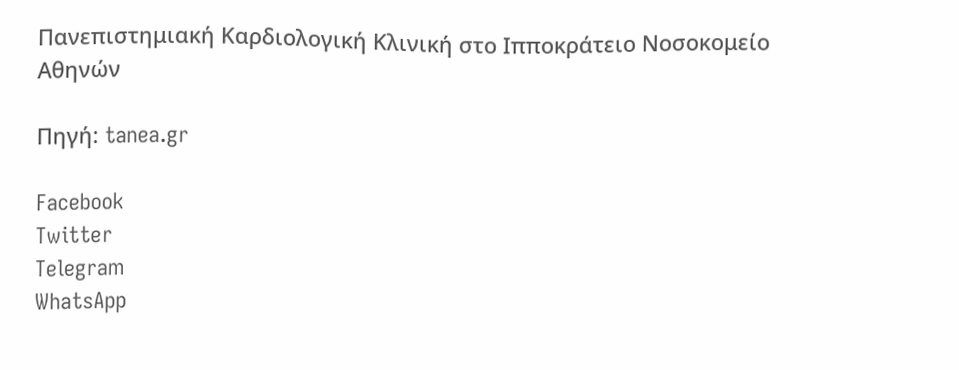Πανεπιστημιακή Καρδιολογική Κλινική στο Ιπποκράτειο Νοσοκομείο Αθηνών

Πηγή: tanea.gr

Facebook
Twitter
Telegram
WhatsApp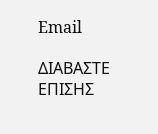Email

ΔΙΑΒΑΣΤΕ ΕΠΙΣΗΣ